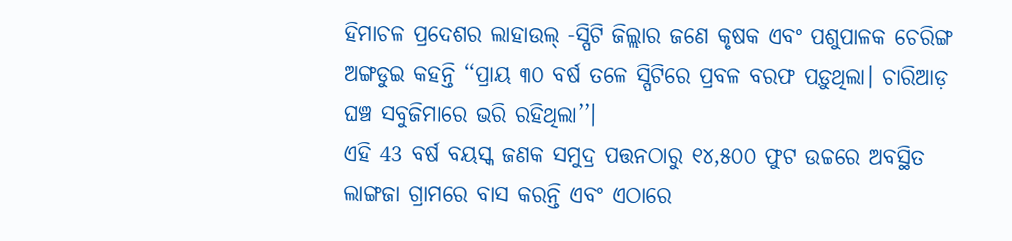ହିମାଚଳ ପ୍ରଦେଶର ଲାହାଉଲ୍ -ସ୍ପିଟି ଜିଲ୍ଲାର ଜଣେ କୃଷକ ଏବଂ ପଶୁପାଳକ ଚେରିଙ୍ଗ ଅଙ୍ଗଡୁଇ କହନ୍ତି ‘‘ପ୍ରାୟ ୩୦ ବର୍ଷ ତଳେ ସ୍ପିଟିରେ ପ୍ରବଳ ବରଫ ପଡ଼ୁଥିଲା। ଚାରିଆଡ଼ ଘଞ୍ଚ ସବୁଜିମାରେ ଭରି ରହିଥିଲା’’।
ଏହି 43 ବର୍ଷ ବୟସ୍କ ଜଣକ ସମୁଦ୍ର ପତ୍ତନଠାରୁ ୧୪,୫୦୦ ଫୁଟ ଉଚ୍ଚରେ ଅବସ୍ଥିତ ଲାଙ୍ଗଜା ଗ୍ରାମରେ ବାସ କରନ୍ତି ଏବଂ ଏଠାରେ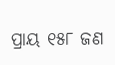ପ୍ରାୟ ୧୫୮ ଜଣ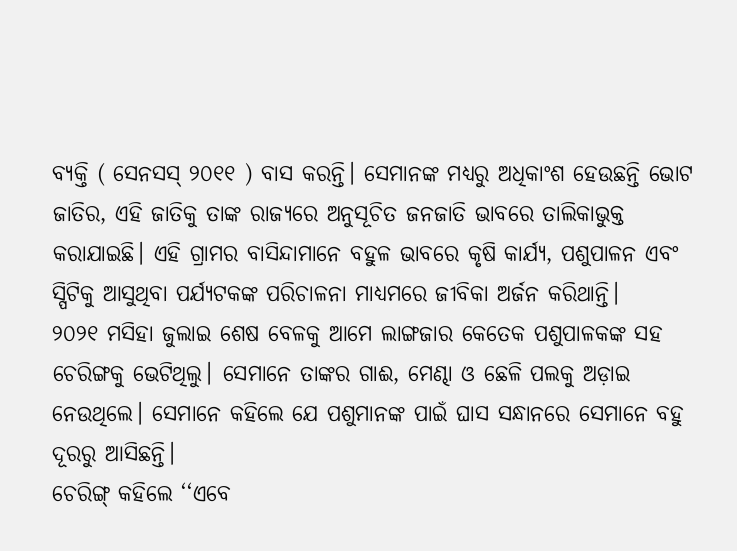ବ୍ୟକ୍ତି ( ସେନସସ୍ ୨୦୧୧ ) ବାସ କରନ୍ତି। ସେମାନଙ୍କ ମଧ୍ୟରୁ ଅଧିକାଂଶ ହେଉଛନ୍ତି ଭୋଟ ଜାତିର, ଏହି ଜାତିକୁ ତାଙ୍କ ରାଜ୍ୟରେ ଅନୁସୂଚିତ ଜନଜାତି ଭାବରେ ତାଲିକାଭୁକ୍ତ କରାଯାଇଛି। ଏହି ଗ୍ରାମର ବାସିନ୍ଦାମାନେ ବହୁଳ ଭାବରେ କୃଷି କାର୍ଯ୍ୟ, ପଶୁପାଳନ ଏବଂ ସ୍ପିଟିକୁ ଆସୁଥିବା ପର୍ଯ୍ୟଟକଙ୍କ ପରିଚାଳନା ମାଧ୍ୟମରେ ଜୀବିକା ଅର୍ଜନ କରିଥାନ୍ତି।
୨୦୨୧ ମସିହା ଜୁଲାଇ ଶେଷ ବେଳକୁ ଆମେ ଲାଙ୍ଗଜାର କେତେକ ପଶୁପାଳକଙ୍କ ସହ ଚେରିଙ୍ଗକୁ ଭେଟିଥିଲୁ। ସେମାନେ ତାଙ୍କର ଗାଈ, ମେଣ୍ଢା ଓ ଛେଳି ପଲକୁ ଅଡ଼ାଇ ନେଉଥିଲେ। ସେମାନେ କହିଲେ ଯେ ପଶୁମାନଙ୍କ ପାଇଁ ଘାସ ସନ୍ଧାନରେ ସେମାନେ ବହୁ ଦୂରରୁ ଆସିଛନ୍ତି।
ଚେରିଙ୍ଗ୍ କହିଲେ ‘‘ଏବେ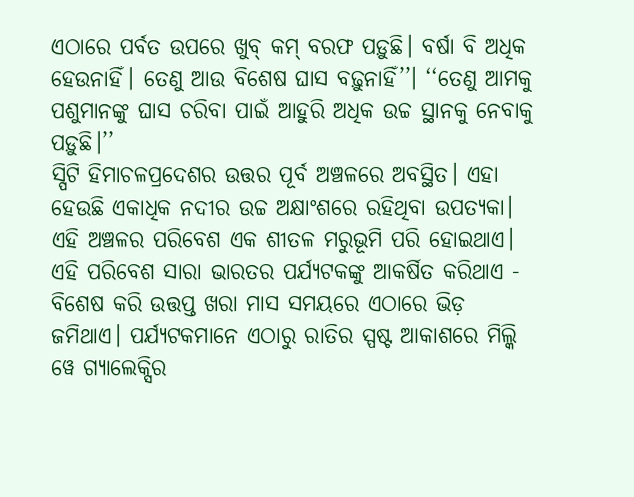ଏଠାରେ ପର୍ବତ ଉପରେ ଖୁବ୍ କମ୍ ବରଫ ପଡ଼ୁଛି। ବର୍ଷା ବି ଅଧିକ ହେଉନାହିଁ। ତେଣୁ ଆଉ ବିଶେଷ ଘାସ ବଢ଼ୁନାହିଁ’’। ‘‘ତେଣୁ ଆମକୁ ପଶୁମାନଙ୍କୁ ଘାସ ଚରିବା ପାଇଁ ଆହୁରି ଅଧିକ ଉଚ୍ଚ ସ୍ଥାନକୁ ନେବାକୁ ପଡ଼ୁଛି।’’
ସ୍ପିଟି ହିମାଚଳପ୍ରଦେଶର ଉତ୍ତର ପୂର୍ବ ଅଞ୍ଚଳରେ ଅବସ୍ଥିତ। ଏହା ହେଉଛି ଏକାଧିକ ନଦୀର ଉଚ୍ଚ ଅକ୍ଷାଂଶରେ ରହିଥିବା ଉପତ୍ୟକା। ଏହି ଅଞ୍ଚଳର ପରିବେଶ ଏକ ଶୀତଳ ମରୁଭୂମି ପରି ହୋଇଥାଏ। ଏହି ପରିବେଶ ସାରା ଭାରତର ପର୍ଯ୍ୟଟକଙ୍କୁ ଆକର୍ଷିତ କରିଥାଏ - ବିଶେଷ କରି ଉତ୍ତପ୍ତ ଖରା ମାସ ସମୟରେ ଏଠାରେ ଭିଡ଼ ଜମିଥାଏ। ପର୍ଯ୍ୟଟକମାନେ ଏଠାରୁ ରାତିର ସ୍ପଷ୍ଟ ଆକାଶରେ ମିଲ୍କି ୱେ ଗ୍ୟାଲେକ୍ସିର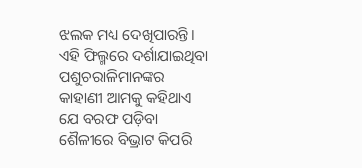ଝଲକ ମଧ୍ୟ ଦେଖିପାରନ୍ତି।
ଏହି ଫିଲ୍ମରେ ଦର୍ଶାଯାଇଥିବା ପଶୁଚରାଳିମାନଙ୍କର କାହାଣୀ ଆମକୁ କହିଥାଏ ଯେ ବରଫ ପଡ଼ିବା ଶୈଳୀରେ ବିଭ୍ରାଟ କିପରି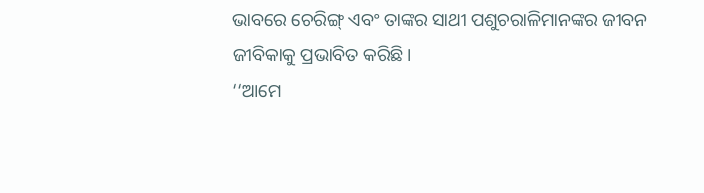ଭାବରେ ଚେରିଙ୍ଗ୍ ଏବଂ ତାଙ୍କର ସାଥୀ ପଶୁଚରାଳିମାନଙ୍କର ଜୀବନ ଜୀବିକାକୁ ପ୍ରଭାବିତ କରିଛି।
‘‘ଆମେ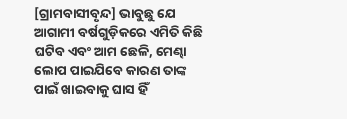[ଗ୍ରାମବାସୀବୃନ୍ଦ] ଭାବୁଛୁ ଯେ ଆଗାମୀ ବର୍ଷଗୁଡ଼ିକରେ ଏମିତି କିଛି ଘଟିବ ଏବଂ ଆମ ଛେଳି, ମେଣ୍ଢା ଲୋପ ପାଇଯିବେ କାରଣ ତାଙ୍କ ପାଇଁ ଖାଇବାକୁ ଘାସ ହିଁ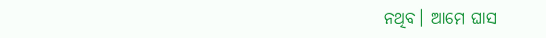ନଥିବ। ଆମେ ଘାସ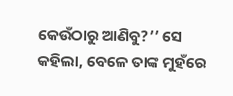କେଉଁଠାରୁ ଆଣିବୁ?’’ ସେ କହିଲା, ବେଳେ ତାଙ୍କ ମୁହଁରେ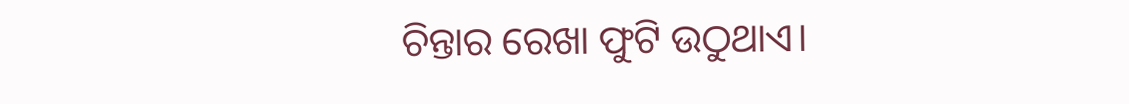ଚିନ୍ତାର ରେଖା ଫୁଟି ଉଠୁଥାଏ।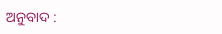ଅନୁବାଦ :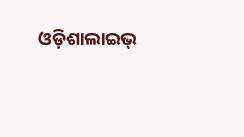ଓଡ଼ିଶାଲାଇଭ୍